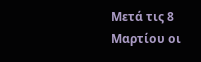Μετά τις 8 Μαρτίου οι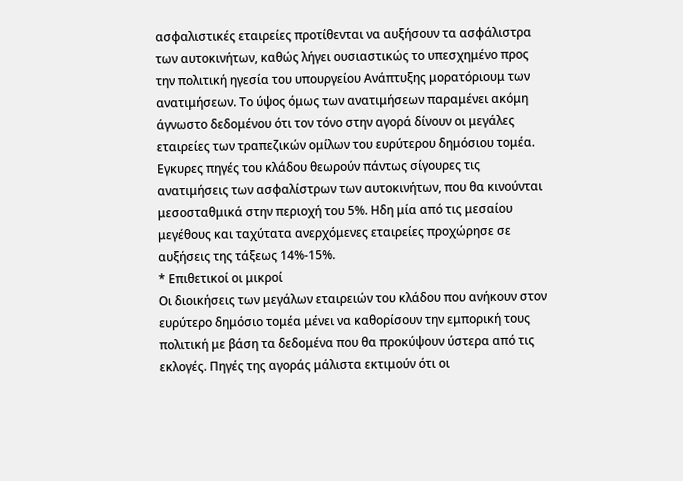ασφαλιστικές εταιρείες προτίθενται να αυξήσουν τα ασφάλιστρα των αυτοκινήτων, καθώς λήγει ουσιαστικώς το υπεσχημένο προς την πολιτική ηγεσία του υπουργείου Ανάπτυξης μορατόριουμ των ανατιμήσεων. Το ύψος όμως των ανατιμήσεων παραμένει ακόμη άγνωστο δεδομένου ότι τον τόνο στην αγορά δίνουν οι μεγάλες εταιρείες των τραπεζικών ομίλων του ευρύτερου δημόσιου τομέα. Εγκυρες πηγές του κλάδου θεωρούν πάντως σίγουρες τις ανατιμήσεις των ασφαλίστρων των αυτοκινήτων, που θα κινούνται μεσοσταθμικά στην περιοχή του 5%. Ηδη μία από τις μεσαίου μεγέθους και ταχύτατα ανερχόμενες εταιρείες προχώρησε σε αυξήσεις της τάξεως 14%-15%.
* Επιθετικοί οι μικροί
Οι διοικήσεις των μεγάλων εταιρειών του κλάδου που ανήκουν στον ευρύτερο δημόσιο τομέα μένει να καθορίσουν την εμπορική τους πολιτική με βάση τα δεδομένα που θα προκύψουν ύστερα από τις εκλογές. Πηγές της αγοράς μάλιστα εκτιμούν ότι οι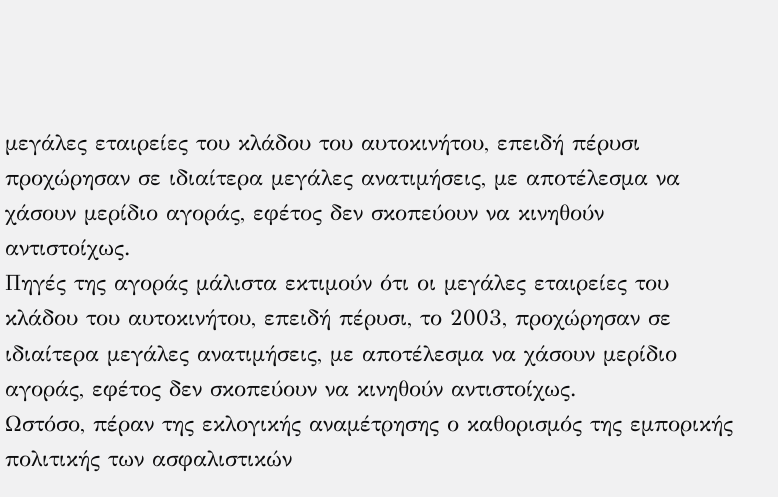μεγάλες εταιρείες του κλάδου του αυτοκινήτου, επειδή πέρυσι προχώρησαν σε ιδιαίτερα μεγάλες ανατιμήσεις, με αποτέλεσμα να χάσουν μερίδιο αγοράς, εφέτος δεν σκοπεύουν να κινηθούν αντιστοίχως.
Πηγές της αγοράς μάλιστα εκτιμούν ότι οι μεγάλες εταιρείες του κλάδου του αυτοκινήτου, επειδή πέρυσι, το 2003, προχώρησαν σε ιδιαίτερα μεγάλες ανατιμήσεις, με αποτέλεσμα να χάσουν μερίδιο αγοράς, εφέτος δεν σκοπεύουν να κινηθούν αντιστοίχως.
Ωστόσο, πέραν της εκλογικής αναμέτρησης ο καθορισμός της εμπορικής πολιτικής των ασφαλιστικών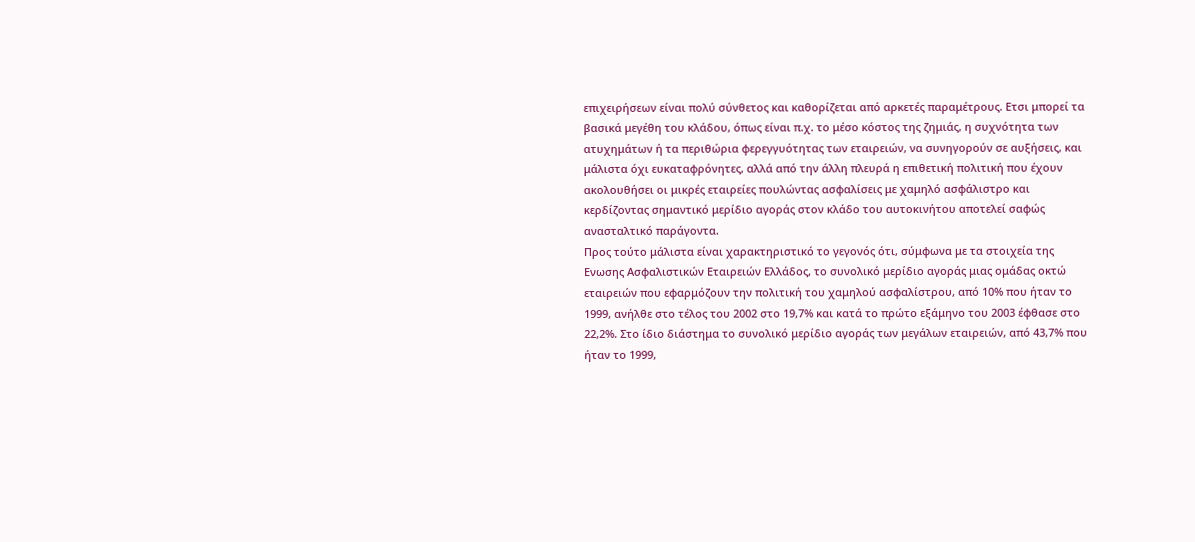επιχειρήσεων είναι πολύ σύνθετος και καθορίζεται από αρκετές παραμέτρους. Ετσι μπορεί τα βασικά μεγέθη του κλάδου, όπως είναι π.χ. το μέσο κόστος της ζημιάς, η συχνότητα των ατυχημάτων ή τα περιθώρια φερεγγυότητας των εταιρειών, να συνηγορούν σε αυξήσεις, και μάλιστα όχι ευκαταφρόνητες, αλλά από την άλλη πλευρά η επιθετική πολιτική που έχουν ακολουθήσει οι μικρές εταιρείες πουλώντας ασφαλίσεις με χαμηλό ασφάλιστρο και κερδίζοντας σημαντικό μερίδιο αγοράς στον κλάδο του αυτοκινήτου αποτελεί σαφώς ανασταλτικό παράγοντα.
Προς τούτο μάλιστα είναι χαρακτηριστικό το γεγονός ότι, σύμφωνα με τα στοιχεία της Ενωσης Ασφαλιστικών Εταιρειών Ελλάδος, το συνολικό μερίδιο αγοράς μιας ομάδας οκτώ εταιρειών που εφαρμόζουν την πολιτική του χαμηλού ασφαλίστρου, από 10% που ήταν το 1999, ανήλθε στο τέλος του 2002 στο 19,7% και κατά το πρώτο εξάμηνο του 2003 έφθασε στο 22,2%. Στο ίδιο διάστημα το συνολικό μερίδιο αγοράς των μεγάλων εταιρειών, από 43,7% που ήταν το 1999,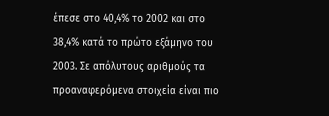έπεσε στο 40,4% το 2002 και στο 38,4% κατά το πρώτο εξάμηνο του 2003. Σε απόλυτους αριθμούς τα προαναφερόμενα στοιχεία είναι πιο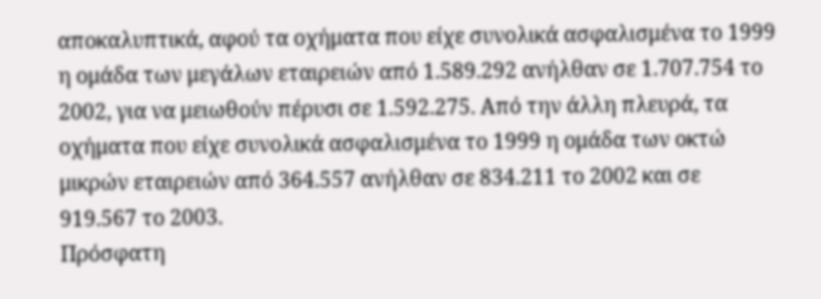αποκαλυπτικά, αφού τα οχήματα που είχε συνολικά ασφαλισμένα το 1999 η ομάδα των μεγάλων εταιρειών από 1.589.292 ανήλθαν σε 1.707.754 το 2002, για να μειωθούν πέρυσι σε 1.592.275. Από την άλλη πλευρά, τα οχήματα που είχε συνολικά ασφαλισμένα το 1999 η ομάδα των οκτώ μικρών εταιρειών από 364.557 ανήλθαν σε 834.211 το 2002 και σε 919.567 το 2003.
Πρόσφατη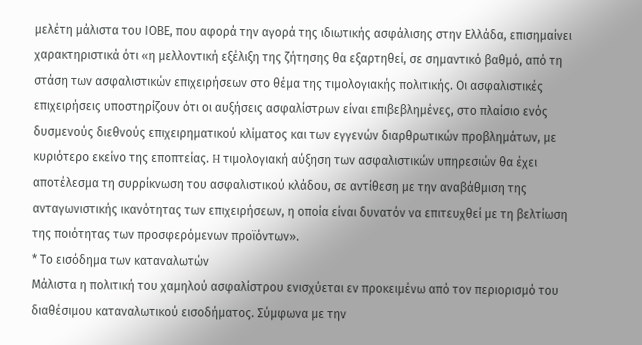μελέτη μάλιστα του ΙΟΒΕ, που αφορά την αγορά της ιδιωτικής ασφάλισης στην Ελλάδα, επισημαίνει χαρακτηριστικά ότι «η μελλοντική εξέλιξη της ζήτησης θα εξαρτηθεί, σε σημαντικό βαθμό, από τη στάση των ασφαλιστικών επιχειρήσεων στο θέμα της τιμολογιακής πολιτικής. Οι ασφαλιστικές επιχειρήσεις υποστηρίζουν ότι οι αυξήσεις ασφαλίστρων είναι επιβεβλημένες, στο πλαίσιο ενός δυσμενούς διεθνούς επιχειρηματικού κλίματος και των εγγενών διαρθρωτικών προβλημάτων, με κυριότερο εκείνο της εποπτείας. H τιμολογιακή αύξηση των ασφαλιστικών υπηρεσιών θα έχει αποτέλεσμα τη συρρίκνωση του ασφαλιστικού κλάδου, σε αντίθεση με την αναβάθμιση της ανταγωνιστικής ικανότητας των επιχειρήσεων, η οποία είναι δυνατόν να επιτευχθεί με τη βελτίωση της ποιότητας των προσφερόμενων προϊόντων».
* Το εισόδημα των καταναλωτών
Μάλιστα η πολιτική του χαμηλού ασφαλίστρου ενισχύεται εν προκειμένω από τον περιορισμό του διαθέσιμου καταναλωτικού εισοδήματος. Σύμφωνα με την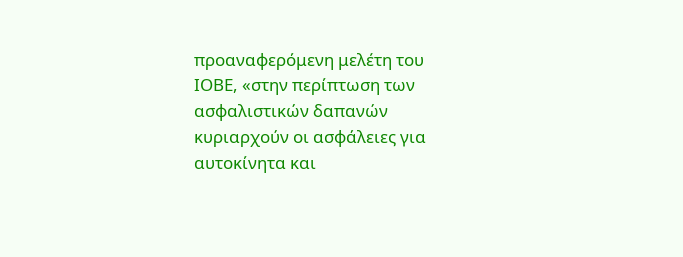προαναφερόμενη μελέτη του ΙΟΒΕ, «στην περίπτωση των ασφαλιστικών δαπανών κυριαρχούν οι ασφάλειες για αυτοκίνητα και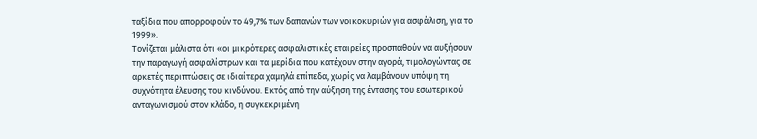ταξίδια που απορροφούν το 49,7% των δαπανών των νοικοκυριών για ασφάλιση, για το 1999».
Τονίζεται μάλιστα ότι «οι μικρότερες ασφαλιστικές εταιρείες προσπαθούν να αυξήσουν την παραγωγή ασφαλίστρων και τα μερίδια που κατέχουν στην αγορά, τιμολογώντας σε αρκετές περιπτώσεις σε ιδιαίτερα χαμηλά επίπεδα, χωρίς να λαμβάνουν υπόψη τη συχνότητα έλευσης του κινδύνου. Εκτός από την αύξηση της έντασης του εσωτερικού ανταγωνισμού στον κλάδο, η συγκεκριμένη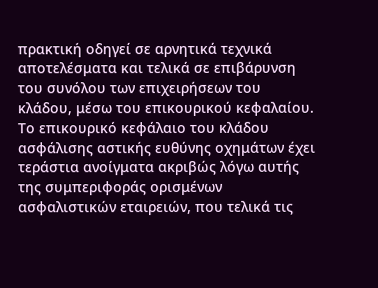πρακτική οδηγεί σε αρνητικά τεχνικά αποτελέσματα και τελικά σε επιβάρυνση του συνόλου των επιχειρήσεων του κλάδου, μέσω του επικουρικού κεφαλαίου. Το επικουρικό κεφάλαιο του κλάδου ασφάλισης αστικής ευθύνης οχημάτων έχει τεράστια ανοίγματα ακριβώς λόγω αυτής της συμπεριφοράς ορισμένων ασφαλιστικών εταιρειών, που τελικά τις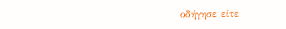οδήγησε είτε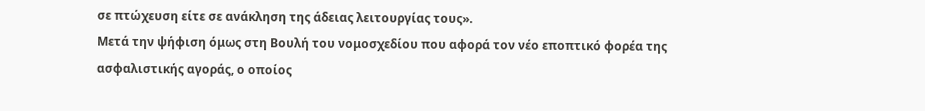σε πτώχευση είτε σε ανάκληση της άδειας λειτουργίας τους».
Μετά την ψήφιση όμως στη Βουλή του νομοσχεδίου που αφορά τον νέο εποπτικό φορέα της ασφαλιστικής αγοράς, ο οποίος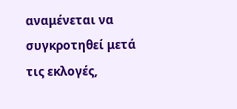αναμένεται να συγκροτηθεί μετά τις εκλογές,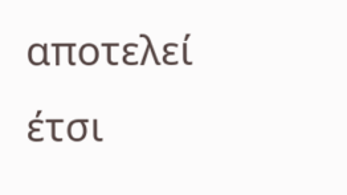αποτελεί έτσι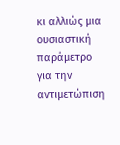κι αλλιώς μια ουσιαστική παράμετρο για την αντιμετώπιση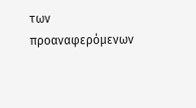των προαναφερόμενων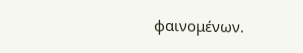φαινομένων.